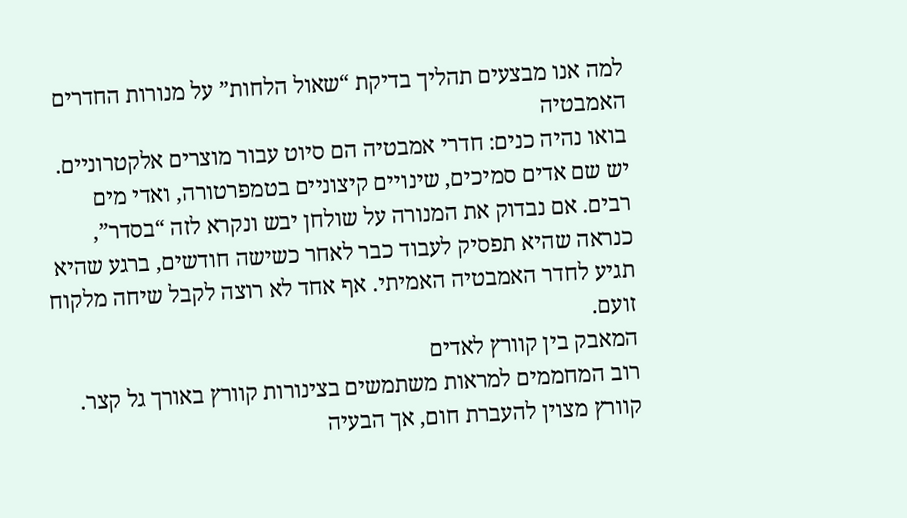למה אנו מבצעים תהליך בדיקת “שאול הלחות” על מנורות החדרים האמבטיה
בואו נהיה כנים: חדרי אמבטיה הם סיוט עבור מוצרים אלקטרוניים. יש שם אדים סמיכים, שינויים קיצוניים בטמפרטורה, ואדי מים רבים. אם נבדוק את המנורה על שולחן יבש ונקרא לזה “בסדר”, כנראה שהיא תפסיק לעבוד כבר לאחר כשישה חודשים, ברגע שהיא תגיע לחדר האמבטיה האמיתי. אף אחד לא רוצה לקבל שיחה מלקוח זועם.
המאבק בין קוורץ לאדים
רוב המחממים למראות משתמשים בצינורות קוורץ באורך גל קצר. קוורץ מצוין להעברת חום, אך הבעיה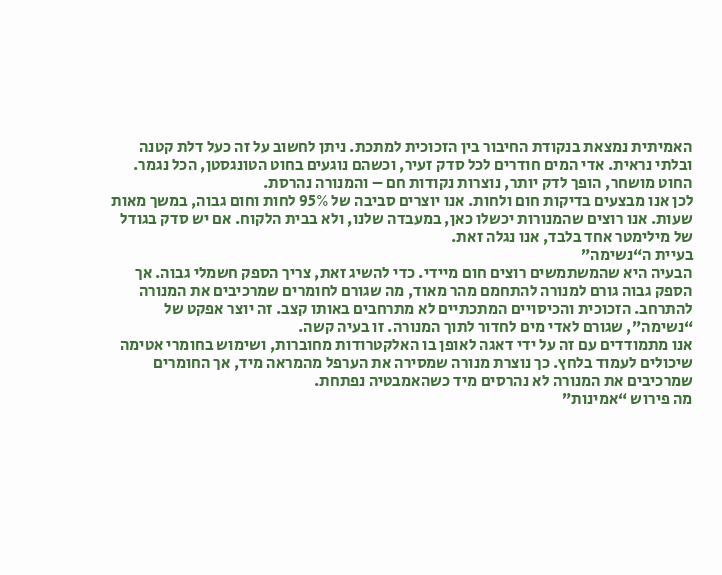האמיתית נמצאת בנקודת החיבור בין הזכוכית למתכת. ניתן לחשוב על זה כעל דלת קטנה ובלתי נראית. אדי המים חודרים לכל סדק זעיר, וכשהם נוגעים בחוט הטונגסטן, הכל נגמר. החוט מושחר, הופך לדק יותר, נוצרות נקודות חם – והמנורה נהרסת.
לכן אנו מבצעים בדיקות חום ולחות. אנו יוצרים סביבה של 95% לחות וחום גבוה, במשך מאות שעות. אנו רוצים שהמנורות יכשלו כאן, במעבדה שלנו, ולא בבית הלקוח. אם יש סדק בגודל של מילימטר אחד בלבד, אנו נגלה זאת.
בעיית ה“נשימה”
הבעיה היא שהמשתמשים רוצים חום מיידי. כדי להשיג זאת, צריך הספק חשמלי גבוה. אך הספק גבוה גורם למנורה להתחמם מהר מאוד, מה שגורם לחומרים שמרכיבים את המנורה להתרחב. הזכוכית והכיסויים המתכתיים לא מתרחבים באותו קצב. זה יוצר אפקט של “נשימה”, שגורם לאדי מים לחדור לתוך המנורה. זו בעיה קשה.
אנו מתמודדים עם זה על ידי דאגה לאופן בו האלקטרודות מחוברות, ושימוש בחומרי אטימה שיכולים לעמוד בלחץ. כך נוצרת מנורה שמסירה את הערפל מהמראה מיד, אך החומרים שמרכיבים את המנורה לא נהרסים מיד כשהאמבטיה נפתחת.
מה פירוש “אמינות”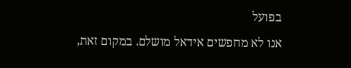בפועל
אנו לא מחפשים אידאל מושלם. במקום זאת,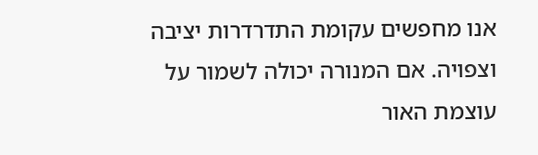אנו מחפשים עקומת התדרדרות יציבה וצפויה. אם המנורה יכולה לשמור על עוצמת האור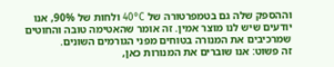וההספק שלה גם בטמפרטורה של 40°C ולחות של 90%, אנו יודעים שיש לנו מוצר אמין. זה אומר שהאטימה טובה והחוטים שמרכיבים את המנורה בטוחים מפני הגורמים השונים.
זה פשוט: אנו שוברים את המנורות כאן,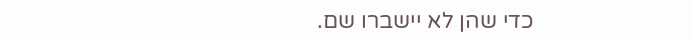כדי שהן לא יישברו שם.